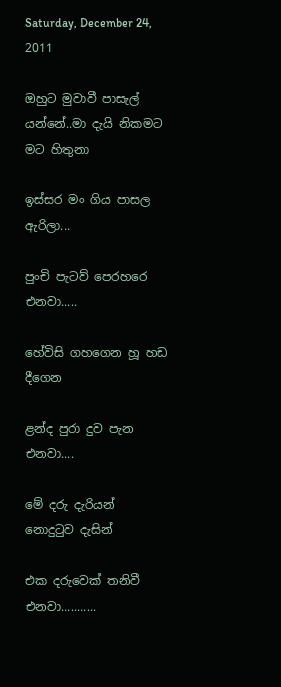Saturday, December 24, 2011

ඔහුට මුවාවී පාසැල් යන්නේ..මා දැයි නිකමට මට හිතුනා

ඉස්සර මං ගිය පාසල ඇරිලා...

පුංචි පැටව් පෙරහරෙ එනවා.....

හේවිසි ගහගෙන හූ හඩ දීගෙන

ළන්ද පුරා දුව පැන එනවා....

මේ දරු දැරියන් නොදු‍ටුව දැසින්

එක දරුවෙක් තනිවී එනවා...........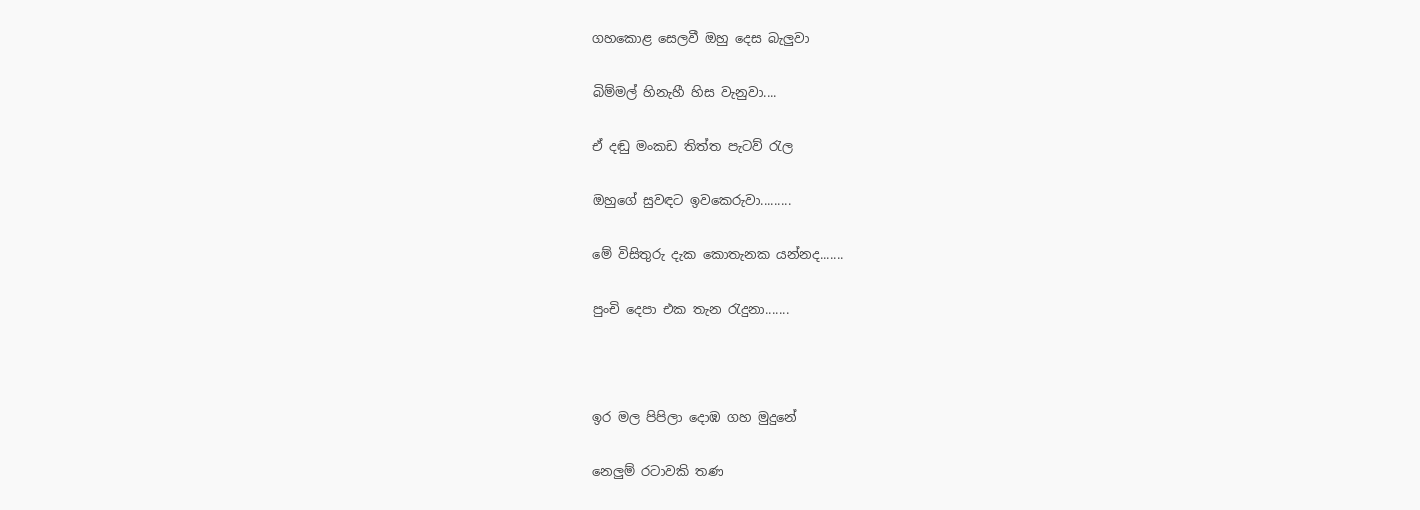ගහකොළ සෙලවී ඔහු දෙස බැලුවා

බිම්මල් හිනැහී හිස වැනුවා....

ඒ දඬු මංකඩ තිත්ත පැටව් ‍රැල

ඔහුගේ සුවඳට ඉවකෙරුවා.........

මේ විසිතුරු දැක කොතැනක යන්නද.......

පුංචි දෙපා එක තැන ‍රැදුනා.......



ඉර මල පිපිලා දොඹ ගහ මුදුනේ

නෙලුම් රටාවකි තණ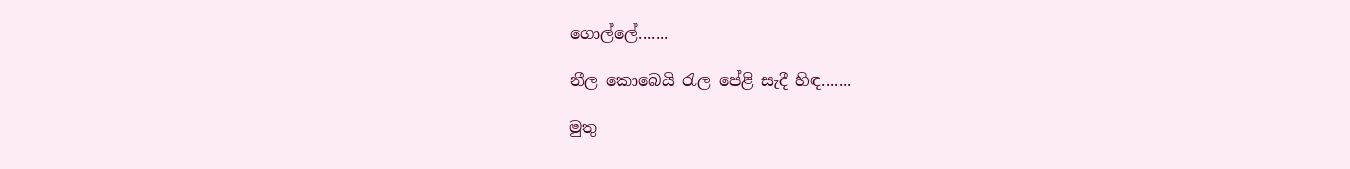ගොල්ලේ.......

නීල කොබෙයි ‍රැල පේළි සැදී හිඳ.......

මුතු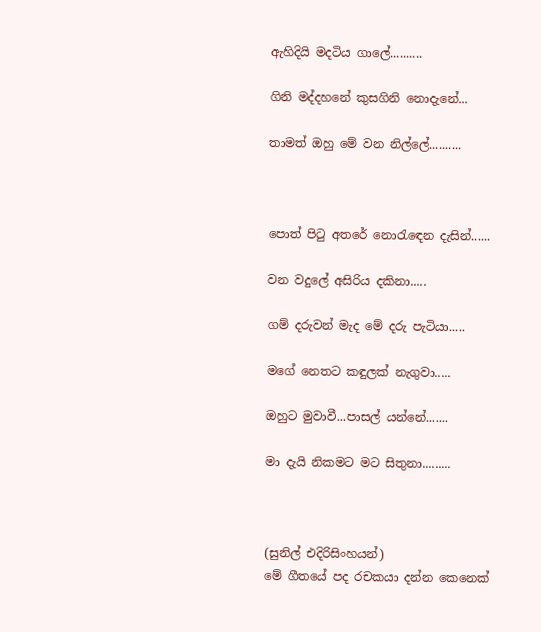ඇහිදියි මදටිය ගාලේ..........

ගිනි මද්දහනේ කුසගිනි නොදැනේ...

තාමත් ඔහු මේ වන නිල්ලේ..........



පොත් පි‍ටු අතරේ නො‍රැ‍ඳෙන දැසින්......

වන වදුලේ අසිරිය දකිනා.....

ගම් දරුවන් මැද මේ දරු පැටියා.....

මගේ නෙතට කඳුලක් නැගුවා.....

ඔහුට මුවාවී...පාසල් යන්නේ.......

මා දැයි නිකමට මට සිතුනා.........



(සුනිල් එදිරිසිංහයන්)
මේ ගීතයේ පද රචකයා දන්න කෙනෙක්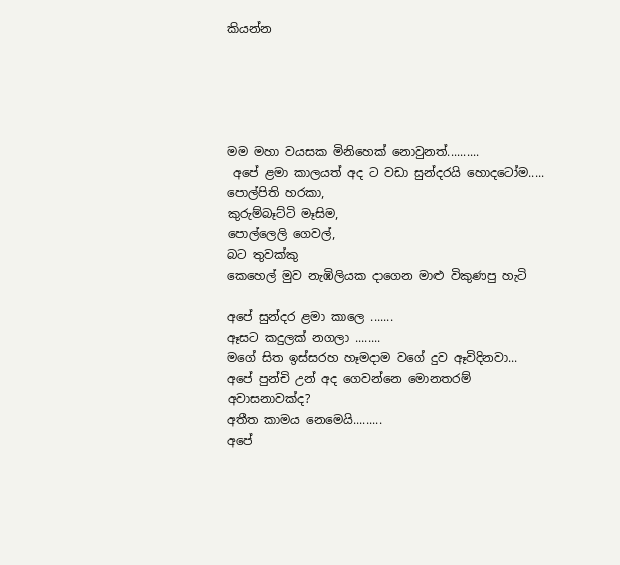කියන්න





මම මහා වයසක මිනිහෙක් නොවුනත්..........
 අපේ ළමා කාලයත් අද ට වඩා සුන්දරයි හොදටෝම.....
පොල්පිති හරකා,
කුරුම්බෑට්ටි මෑසිම,
පොල්ලෙලි ගෙවල්,
බට තුවක්කු
කෙහෙල් මුව නැඹිලියක දාගෙන මාළු විකුණපු හැටි

අපේ සුන්දර ළමා කාලෙ .......
ඈසට කදුලක් නගලා ........
මගේ සිත ඉස්සරහ හෑමදාම වගේ දුව ඈවිදිනවා...
අපේ පුන්චි උන් අද ගෙවන්නෙ මොනතරම්
අවාසනාවක්ද?
අතීත කාමය නෙමෙයි.........
අපේ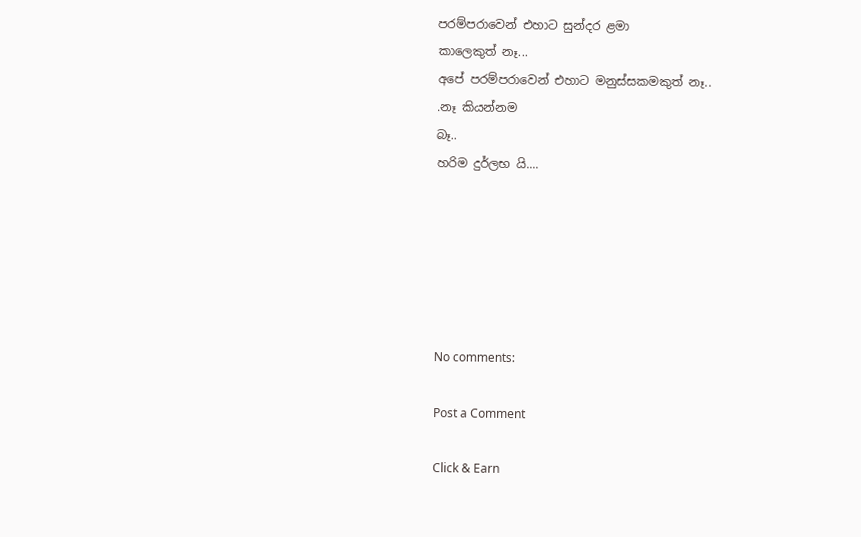පරම්පරාවෙන් එහාට සුන්දර ළමා
කාලෙකුත් නෑ...
අපේ පරම්පරාවෙන් එහාට මනුස්සකමකුත් නෑ..
.නෑ කියන්නම
බෑ..
හරිම දුර්ලභ යි....






No comments:

Post a Comment

Click & Earn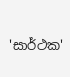'සාර්ථක'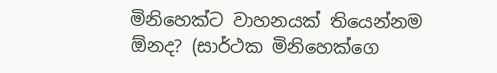මිනිහෙක්ට වාහනයක් තියෙන්නම ඕනද? (සාර්ථක මිනිහෙක්ගෙ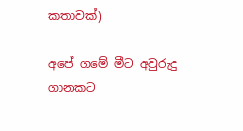කතාවක්)

අපේ ගමේ මීට අවුරුදු ගානකට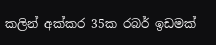කලින් අක්කර 35ක රබර් ඉඩමක්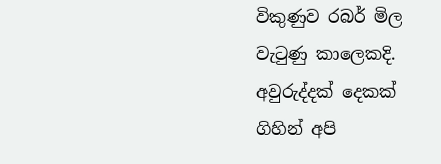විකුණුව රබර් මිල වැටුණු කාලෙකදි. අවුරුද්දක් දෙකක් ගිහින් අපි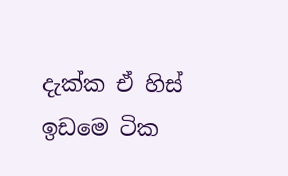දැක්ක ඒ හිස් ඉඩමෙ ටික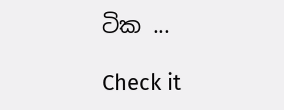ටික ...

Check it